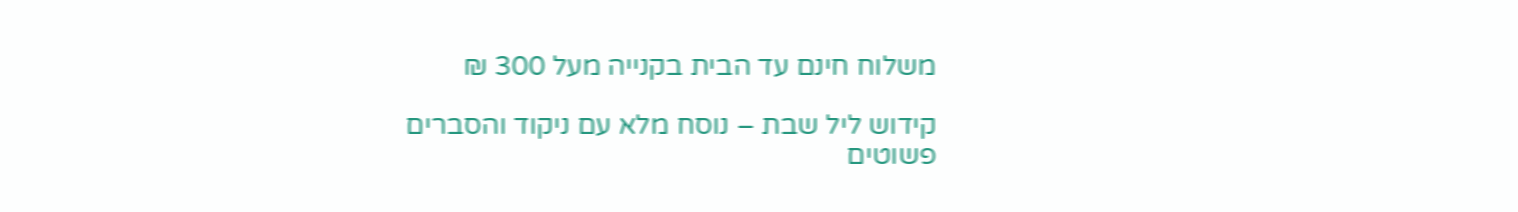משלוח חינם עד הבית בקנייה מעל 300 ₪

קידוש ליל שבת – נוסח מלא עם ניקוד והסברים פשוטים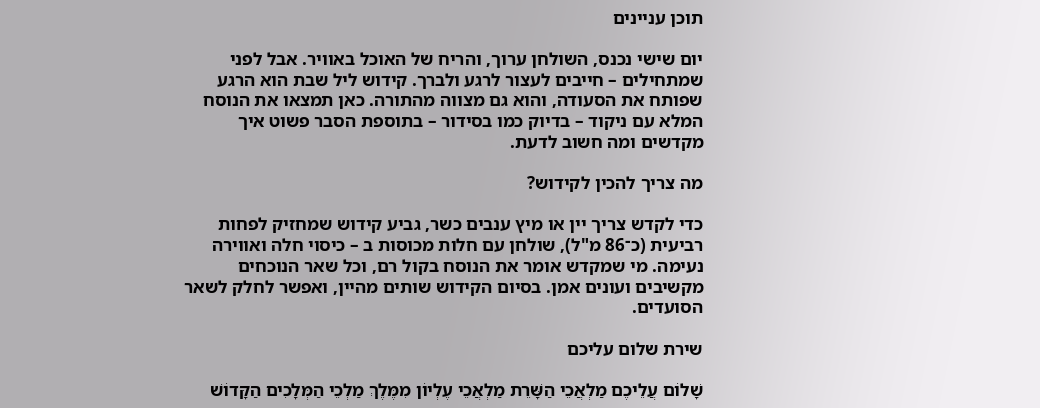תוכן עניינים

יום שישי נכנס, השולחן ערוך, והריח של האוכל באוויר. אבל לפני שמתחילים – חייבים לעצור לרגע ולברך. קידוש ליל שבת הוא הרגע שפותח את הסעודה, והוא גם מצווה מהתורה. כאן תמצאו את הנוסח המלא עם ניקוד – בדיוק כמו בסידור – בתוספת הסבר פשוט איך מקדשים ומה חשוב לדעת.

מה צריך להכין לקידוש?

כדי לקדש צריך יין או מיץ ענבים כשר, גביע קידוש שמחזיק לפחות רביעית (כ־86 מ"ל), שולחן עם חלות מכוסות ב – כיסוי חלה ואווירה נעימה. מי שמקדש אומר את הנוסח בקול רם, וכל שאר הנוכחים מקשיבים ועונים אמן. בסיום הקידוש שותים מהיין, ואפשר לחלק לשאר הסועדים.

שירת שלום עליכם

שָׁלוֹם עֲלֵיכֶם מַלְאֲכֵי הַשָּׁרֵת מַלְאֲכֵי עֶלְיוֹן מִמֶּלֶךְ מַלְכֵי הַמְּלָכִים הַקָּדוֹשׁ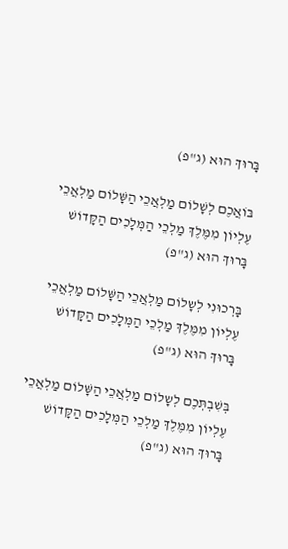בָּרוּךְ הוּא (ג"פ)

בּוֹאֲכֶם לְשָׁלוֹם מַלְאֲכֵי הַשָּׁלוֹם מַלְאֲכֵי עֶלְיוֹן מִמֶּלֶךְ מַלְכֵי הַמְּלָכִים הַקָּדוֹשׁ בָּרוּךְ הוּא (ג"פ)

בָּרְכוּנִי לְשָלוֹם מַלְאֲכֵי הַשָּׁלוֹם מַלְאֲכֵי עֶלְיוֹן מִמֶּלֶךְ מַלְכֵי הַמְּלָכִים הַקָּדוֹשׁ בָּרוּךְ הוּא (ג"פ)

בְּשִׁבְתְּכֶם לְשָלוֹם מַלְאֲכֵי הַשָּׁלוֹם מַלְאֲכֵי עֶלְיוֹן מִמֶּלֶךְ מַלְכֵי הַמְּלָכִים הַקָּדוֹשׁ בָּרוּךְ הוּא (ג"פ)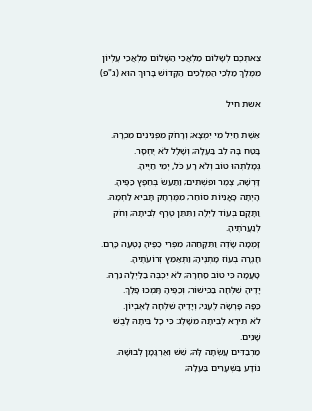צֵאתְכֶם לְשָלוֹם מַלְאֲכֵי הַשָּׁלוֹם מַלְאֲכֵי עֶלְיוֹן מִמֶּלֶךְ מַלְכֵי הַמְּלָכִים הַקָּדוֹשׁ בָּרוּךְ הוּא (ג"פ)

אשת חיל

אֵשֶׁת חַיִל מִי יִמְצָא; וְרָחֹק מִפְּנִינִים מִכְרָהּ.
בָּטַח בָּהּ לֵב בַּעְלָהּ; וְשָׁלָל לֹא יֶחְסָר.
גְּמָלַתְהוּ טוֹב וְלֹא רָע כֹּל, יְמֵי חַיֶּיהָ.
דָּרְשָׁה, צֶמֶר וּפִשְׁתִּים; וַתַּעַשׂ בְּחֵפֶץ כַּפֶּיהָ.
הָיְתָה כָּאֳנִיּוֹת סוֹחֵר; מִמֶּרְחָק תָּבִיא לַחְמָהּ.
וַתָּקָם בְּעוֹד לַיְלָה וַתִּתֵּן טֶרֶף לְבֵיתָהּ; וְחֹק לְנַעֲרֹתֶיהָ.
זָמְמָה שָׂדֶה וַתִּקָּחֵהוּ; מִפְּרִי כַפֶּיהָ נָטְעָה כָּרֶם.
חָגְרָה בְעוֹז מָתְנֶיהָ; וַתְּאַמֵּץ זְרוֹעֹתֶיהָ.
טָעֲמָה כִּי טוֹב סַחְרָהּ; לֹא יִכְבֶּה בַלַּיְלָה נֵרָהּ.
יָדֶיהָ שִׁלְּחָה בַכִּישׁוֹר; וְכַפֶּיהָ תָּמְכוּ פָלֶךְ.
כַּפָּהּ פָּרְשָׂה לֶעָנִי; וְיָדֶיהָ שִׁלְּחָה לָאֶבְיוֹן.
לֹא תִירָא לְבֵיתָהּ מִשָּׁלֶג: כִּי כָל בֵּיתָהּ לָבֻשׁ שָׁנִים.
מַרְבַדִּים עָשְׂתָה לָּהּ; שֵׁשׁ וְאַרְגָּמָן לְבוּשָׁהּ.
נוֹדָע בַּשְּׁעָרִים בַּעְלָהּ;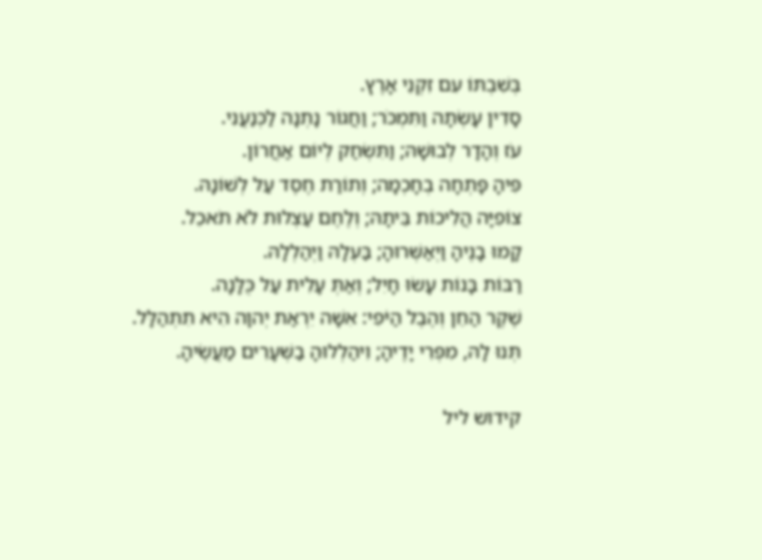בְּשִׁבְתּוֹ עִם זִקְנֵי אָרֶץ.
סָדִין עָשְׂתָה וַתִּמְכֹּר; וַחֲגוֹר נָתְנָה לַכְּנַעֲנִי.
עֹז וְהָדָר לְבוּשָׁהּ; וַתִּשְׂחַק לְיוֹם אַחֲרוֹן.
פִּיהָ פָּתְחָה בְחָכְמָה; וְתוֹרַת חֶסֶד עַל לְשׁוֹנָהּ.
צוֹפִיָּה הֲלִיכוֹת בֵּיתָהּ; וְלֶחֶם עַצְלוּת לֹא תֹאכֵל.
קָמוּ בָנֶיהָ וַיְאַשְּׁרוּהָ; בַּעְלָהּ וַיְהַלְלָהּ.
רַבּוֹת בָּנוֹת עָשׂוּ חָיִל; וְאַתְּ עָלִית עַל כֻּלָּנָה.
שֶׁקֶר הַחֵן וְהֶבֶל הַיֹּפִי: אִשָּׁה יִרְאַת יְהוָה הִיא תִתְהַלָּל.
תְּנוּ לָהּ, מִפְּרִי יָדֶיהָ; וִיהַלְלוּהָ בַשְּׁעָרִים מַעֲשֶׂיהָ.

קידוש ליל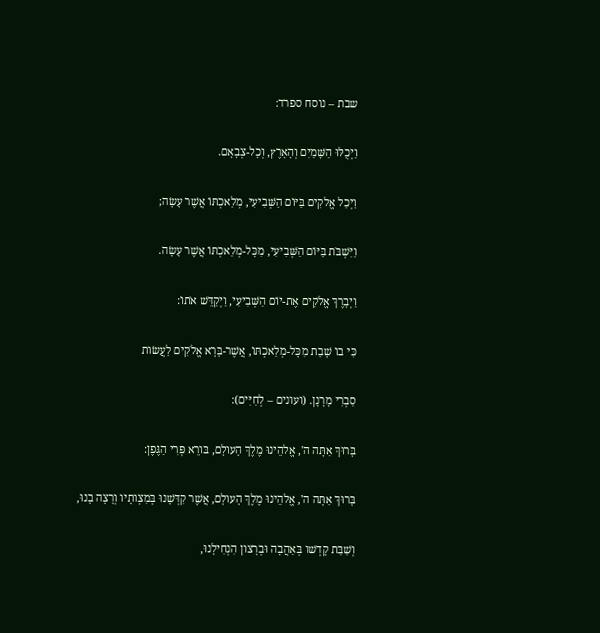שבת – נוסח ספרד:

וַיְכֻלּוּ הַשָּׁמַיִם וְהָאָרֶץ, וְכָל-צְבָאָם.

וַיְכַל אֱלקִים בַּיּוֹם הַשְּׁבִיעִי, מְלַאכְתּוֹ אֲשֶׁר עָשָׂה;

וַיִּשְׁבֹּת בַּיּוֹם הַשְּׁבִיעִי, מִכָּל-מְלַאכְתּוֹ אֲשֶׁר עָשָׂה.

וַיְבָרֶךְ אֱלֹקִים אֶת-יוֹם הַשְּׁבִיעִי, וַיְקַדֵּשׁ אֹתוֹ:

כִּי בוֹ שָׁבַת מִכָּל-מְלַאכְתּוֹ, אֲשֶׁר-בָּרָא אֱלֹקִים לַעֲשׂות

סַבְרִי מָרָנָן. (ועונים – לְחַיִּים):

בָּרוּךְ אַתָּה ה', אֱלהֵינוּ מֶלֶךְ הָעולָם, בּורֵא פְּרִי הַגֶּפֶן:

בָּרוּךְ אַתָּה ה', אֱלהֵינוּ מֶלֶךְ הָעולָם, אֲשֶׁר קִדְּשָׁנוּ בְּמִצְותָיו וְרָצָה בָנוּ,

וְשַׁבַּת קָדְשׁו בְּאַהֲבָה וּבְרָצון הִנְחִילָנוּ,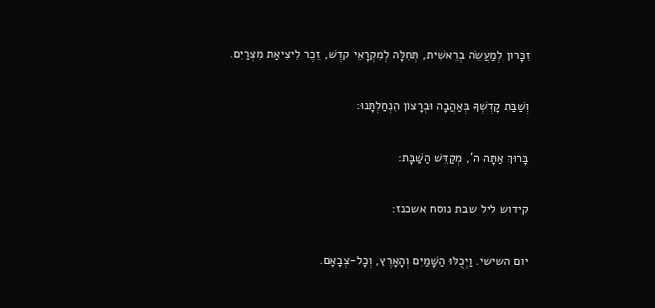זִכָּרון לְמַעֲשֵׂה בְרֵאשִׁית, תְּחִלָּה לְמִקְרָאֵי קדֶשׁ, זֵכֶר לִיצִיאַת מִצְרַיִם.

וְשַׁבַּת קָדְשְׁךָ בְּאַהֲבָה וּבְרָצון הִנְחַלְתָּנוּ:

בָּרוּךְ אַתָּה ה', מְקַדֵּשׁ הַשַּׁבָּת:

קידוש ליל שבת נוסח אשכנז:

יום השישי. וַיְכֻלּוּ הַשָּׁמַיִם וְהָאָרֶץ, וְכָל-צְבָאָם.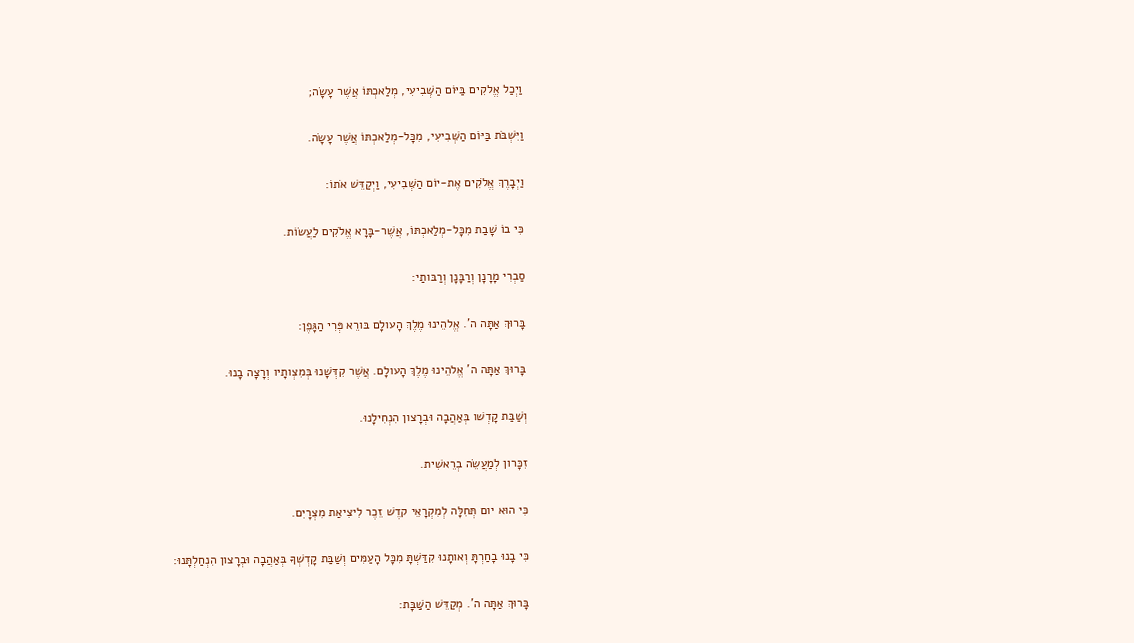וַיְכַל אֱלקִים בַּיּוֹם הַשְּׁבִיעִי, מְלַאכְתּוֹ אֲשֶׁר עָשָׂה;

וַיִּשְׁבֹּת בַּיּוֹם הַשְּׁבִיעִי, מִכָּל-מְלַאכְתּוֹ אֲשֶׁר עָשָׂה.

וַיְבָרֶךְ אֱלֹקִים אֶת-יוֹם הַשְּׁבִיעִי, וַיְקַדֵּשׁ אֹתוֹ:

כִּי בוֹ שָׁבַת מִכָּל-מְלַאכְתּוֹ, אֲשֶׁר-בָּרָא אֱלֹקִים לַעֲשׂוֹת.

סַבְרִי מָרָנָן וְרַבָּנָן וְרַבּותַי:

בָּרוּךְ אַתָּה ה'. אֱלהֵינוּ מֶלֶךְ הָעולָם בּורֵא פְּרִי הַגָּפֶן:

בָּרוּךְ אַתָּה ה' אֱלהֵינוּ מֶלֶךְ הָעולָם. אֲשֶׁר קִדְּשָׁנוּ בְּמִצְותָיו וְרָצָה בָנוּ.

וְשַׁבַּת קָדְשׁו בְּאַהֲבָה וּבְרָצון הִנְחִילָנוּ.

זִכָּרון לְמַעֲשֵׂה בְרֵאשִׁית.

כִּי הוּא יום תְּחִלָּה לְמִקְרָאֵי קדֶשׁ זֵכֶר לִיצִיאַת מִצְרָיִם.

כִּי בָנוּ בָחַרְתָּ וְאותָנוּ קִדַּשְׁתָּ מִכָּל הָעַמִּים וְשַׁבַּת קָדְשְׁךָ בְּאַהֲבָה וּבְרָצון הִנְחַלְתָּנוּ:

בָּרוּךְ אַתָּה ה'. מְקַדֵּשׁ הַשַּׁבָּת: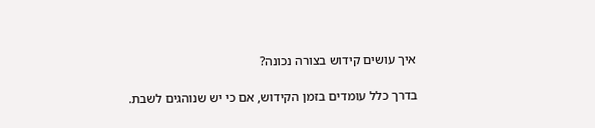איך עושים קידוש בצורה נכונה?

בדרך כלל עומדים בזמן הקידוש, אם כי יש שנוהגים לשבת.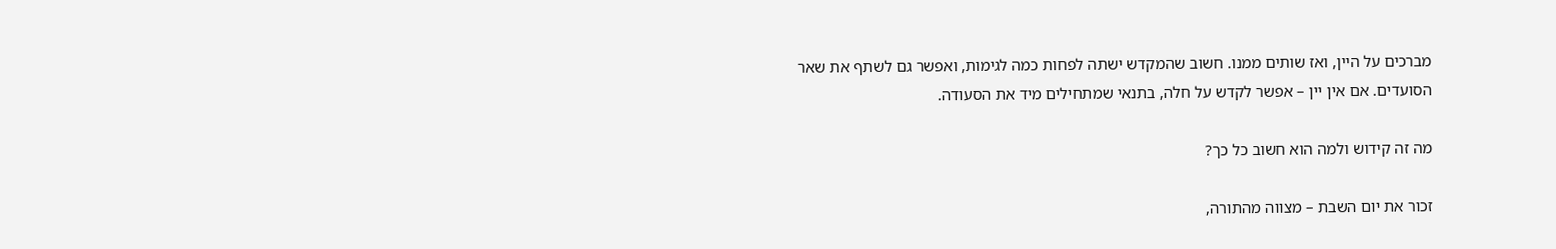מברכים על היין, ואז שותים ממנו. חשוב שהמקדש ישתה לפחות כמה לגימות, ואפשר גם לשתף את שאר הסועדים. אם אין יין – אפשר לקדש על חלה, בתנאי שמתחילים מיד את הסעודה.

מה זה קידוש ולמה הוא חשוב כל כך?

זכור את יום השבת – מצווה מהתורה,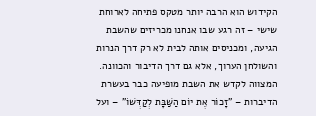הקידוש הוא הרבה יותר מטקס פתיחה לארוחת שישי – זה רגע שבו אנחנו מכריזים שהשבת הגיעה, ומכניסים אותה לבית לא רק דרך הנרות והשולחן הערוך, אלא גם דרך הדיבור והכוונה. המצווה לקדש את השבת מופיעה כבר בעשרת הדיברות – "זָכוֹר אֶת יוֹם הַשַּׁבָּת לְקַדְּשׁוֹ" – ועל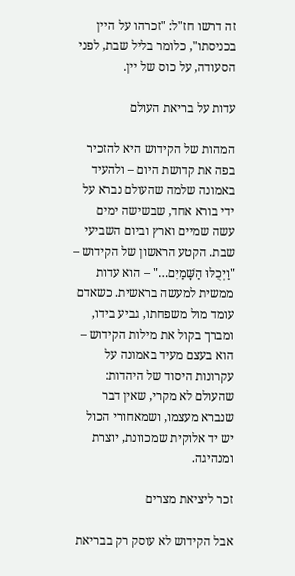זה דרשו חז"ל: "זכרהו על היין בכניסתו", כלומר בליל שבת, לפני הסעודה, על כוס של יין.

עדות על בריאת העולם

המהות של הקידוש היא להזכיר בפה את קדושת היום – ולהעיד באמונה שלמה שהעולם נברא על ידי בורא אחד, שבשישה ימים עשה שמיים וארץ וביום השביעי שבת. הקטע הראשון של הקידוש – "וַיְכֻלּוּ הַשָּׁמַיִם…" – הוא עדות ממשית למעשה בראשית. כשאדם עומד מול משפחתו, גביע בידו, ומברך בקול את מילות הקידוש – הוא בעצם מעיד באמונה על עקרונות היסוד של היהדות: שהעולם לא מקרי, שאין דבר שנברא מעצמו, ושמאחורי הכול יש יד אלוקית שמכוונת, יוצרת ומנהיגה.

זכר ליציאת מצרים

אבל הקידוש לא עוסק רק בבריאת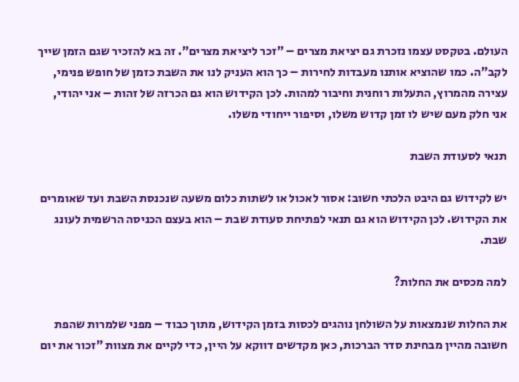העולם. בטקסט עצמו נזכרת גם יציאת מצרים – "זכר ליציאת מצרים". זה בא להזכיר שגם הזמן שייך לקב"ה. כמו שהוציא אותנו מעבדות לחירות – כך הוא העניק לנו את השבת כזמן של חופש פנימי, עצירה מהמרוץ, התעלות רוחנית וחיבור למהות. לכן הקידוש הוא גם הכרזה של זהות – אני יהודי, אני חלק מעם שיש לו זמן קדוש משלו, וסיפור ייחודי משלו.

תנאי לסעודת השבת

יש לקידוש גם היבט הלכתי חשוב: אסור לאכול או לשתות כלום משעה שנכנסת השבת ועד שאומרים את הקידוש. לכן הקידוש הוא גם תנאי לפתיחת סעודת שבת – הוא בעצם הכניסה הרשמית לעונג שבת.

למה מכסים את החלות?

את החלות שנמצאות על השולחן נוהגים לכסות בזמן הקידוש, מתוך כבוד – מפני שלמרות שהפת חשובה מהיין מבחינת סדר הברכות, כאן מקדשים דווקא על היין, כדי לקיים את מצוות "זכור את יום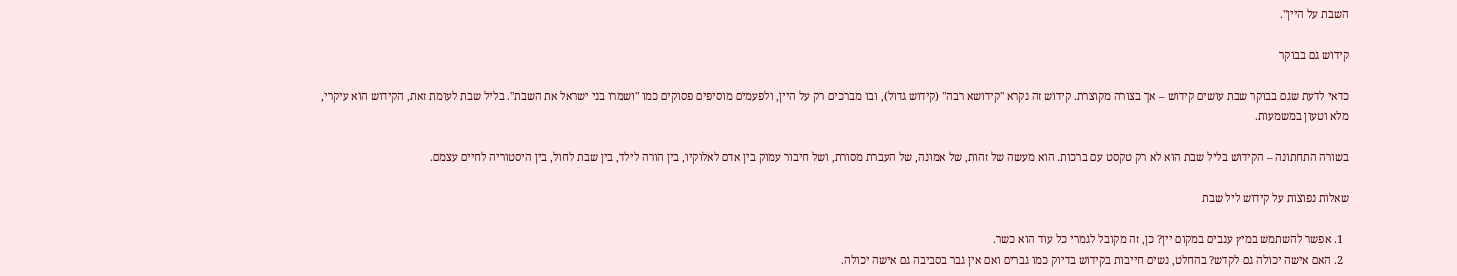השבת על היין".

קידוש גם בבוקר

כדאי לדעת שגם בבוקר שבת עושים קידוש – אך בצורה מקוצרת. קידוש זה נקרא "קידושא רבה" (קידוש גדול), ובו מברכים רק על היין, ולפעמים מוסיפים פסוקים כמו "ושמרו בני ישראל את השבת". בליל שבת לעומת זאת, הקידוש הוא עיקרי, מלא וטעון במשמעות.

בשורה התחתונה – הקידוש בליל שבת הוא לא רק טקסט עם ברכות. הוא מעשה של זהות, של אמונה, של העברת מסורת, ושל חיבור עמוק בין אדם לאלוקיו, בין הורה לילד, בין שבת לחול, בין היסטוריה לחיים עצמם.

שאלות נפוצות על קידוש ליל שבת

  1. אפשר להשתמש במיץ ענבים במקום יין? כן, זה מקובל לגמרי כל עוד הוא כשר.
  2. האם אישה יכולה גם לקדש? בהחלט, נשים חייבות בקידוש בדיוק כמו גברים ואם אין גבר בסביבה גם אישה יכולה.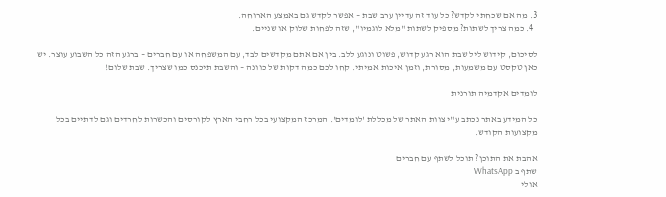3. מה אם שכחתי לקדש? כל עוד זה עדיין ערב שבת – אפשר לקדש גם באמצע הארוחה.
  4. כמה צריך לשתות? מספיק לשתות "מלא לוגמיו", שזה לפחות שלוק או שניים.

לסיכום, קידוש ליל שבת הוא רגע קדוש, פשוט ונוגע ללב. בין אם אתם מקדשים לבד, עם המשפחה או עם חברים – ברגע הזה כל השבוע עוצר. יש כאן טקסט עם משמעות, מסורת, וזמן איכות אמיתי. קחו לכם כמה דקות של כוונה – והשבת תיכנס כמו שצריך. שבת שלום!

לומדים אקדמיה תורנית

כל המידע באתר נכתב ע"י צוות האתר של מכללת 'לומדים'. המרכז המקצועי בכל רחבי הארץ לקורסים והכשרות לחרדים וגם לדתיים בכל מקצועות הקודש.

אהבת את התוכן? תוכל לשתף עם חברים
שתף ב WhatsApp
אולי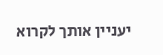יעניין אותך לקרוא